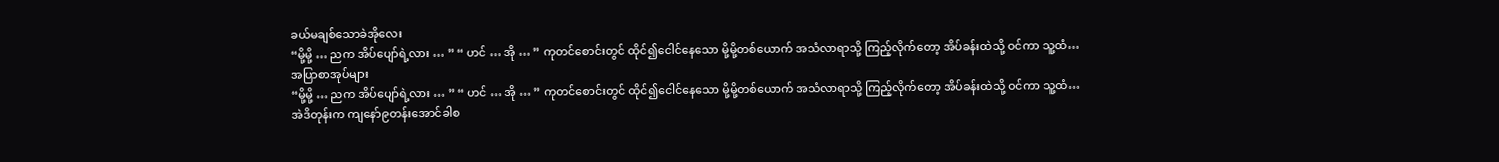ခယ်မချစ်သောခဲအိုလေး
“မို့မို့ … ညက အိပ်ပျော်ရဲ့လား … ” “ ဟင် … အို … ” ကုတင်စောင်းတွင် ထိုင်၍ငေါင်နေသော မို့မို့တစ်ယောက် အသံလာရာသို့ ကြည့်လိုက်တော့ အိပ်ခန်းထဲသို့ ဝင်ကာ သူ့ထံ…
အပြာစာအုပ်များ
“မို့မို့ … ညက အိပ်ပျော်ရဲ့လား … ” “ ဟင် … အို … ” ကုတင်စောင်းတွင် ထိုင်၍ငေါင်နေသော မို့မို့တစ်ယောက် အသံလာရာသို့ ကြည့်လိုက်တော့ အိပ်ခန်းထဲသို့ ဝင်ကာ သူ့ထံ…
အဲဒိတုန်းက ကျနော်၉တန်းအောင်ခါစ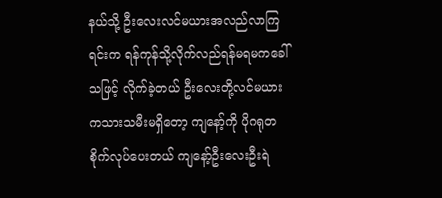နယ်သို့ ဦးလေးလင်မယားအလည်လာကြရင်းက ရန်ကုန်သို့လိုက်လည်ရန်မရမကခေါ်သဖြင့် လိုက်ခဲ့တယ် ဦးလေးတို့လင်မယားကသားသမီးမရှိတော့ ကျနော့်ကို ပိုဂရုတစိုက်လုပ်ပေးတယ် ကျနော့်ဦးလေးဦးရဲ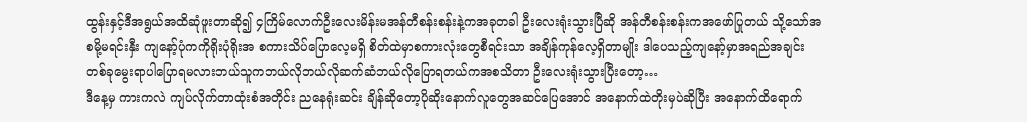ထွန်းနှင့်ဒီအရွယ်အထိဆုံဖူးတာဆို၍ ၄ကြိမ်လောက်ဦးလေးမိန်းမအန်တီစန်းစန်းနဲ့ကအခုတခါ ဦးလေးရုံးသွားပြီဆို အန်တီစန်းစန်းကအဖော်ပြုတယ် သို့သော်အစမို့မရင်းနှီး ကျနော့်ပုံကကိုရိုးပုံရိုးအ စကားသိပ်ပြောလေ့မရှိ စိတ်ထဲမှာစကားလုံးတွေစီရင်းသာ အချိန်ကုန်လေ့ရှိတာမျိုး ဒါပေသည့်ကျနော့်မှာအရည်အချင်းတစ်ခုမွေးရာပါပြောရမလားဘယ်သူကဘယ်လိုဘယ်လိုဆက်ဆံဘယ်လိုပြောရတယ်ကအစသိတာ ဦးလေးရုံးသွားပြီးတော့…
ဒီနေ့မှ ကားကလဲ ကျပ်လိုက်တာထုံးစံအတိုင်း ညနေရုံးဆင်း ချိန်ဆိုတော့ပိုဆိုးနောက်လူတွေအဆင်ပြေအောင် အနောက်ထဲတိုးမှပဲဆိုပြီး အနောက်ထိရောက်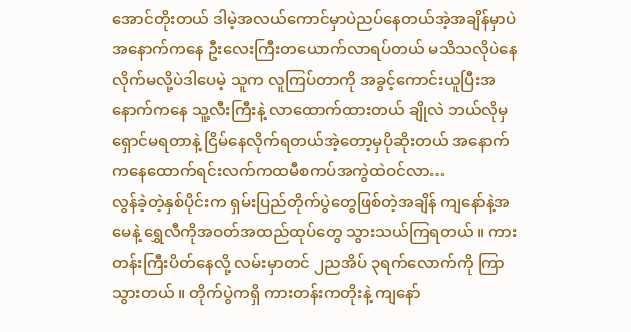အောင်တိုးတယ် ဒါမဲ့အလယ်ကောင်မှာပဲညပ်နေတယ်အဲ့အချိန်မှာပဲ အနောက်ကနေ ဦးလေးကြီးတယောက်လာရပ်တယ် မသိသလိုပဲနေလိုက်မလို့ပဲဒါပေမဲ့ သူက လူကြပ်တာကို အခွင့်ကောင်းယူပြီးအနောက်ကနေ သူ့လီးကြီးနဲ့ လာထောက်ထားတယ် ချိုလဲ ဘယ်လိုမှရှောင်မရတာနဲ့ ငြိမ်နေလိုက်ရတယ်အဲ့တော့မှပိုဆိုးတယ် အနောက်ကနေထောက်ရင်းလက်ကထမီစကပ်အကွဲထဲဝင်လာ…
လွန်ခဲ့တဲ့နှစ်ပိုင်းက ရှမ်းပြည်တိုက်ပွဲတွေဖြစ်တဲ့အချိန် ကျနော်နဲ့အမေနဲ့ ရွှေလီကိုအဝတ်အထည်ထုပ်တွေ သွားသယ်ကြရတယ် ။ ကားတန်းကြီးပိတ်နေလို့ လမ်းမှာတင် ၂ညအိပ် ၃ရက်လောက်ကို ကြာသွားတယ် ။ တိုက်ပွဲကရှိ ကားတန်းကတိုးနဲ့ ကျနော်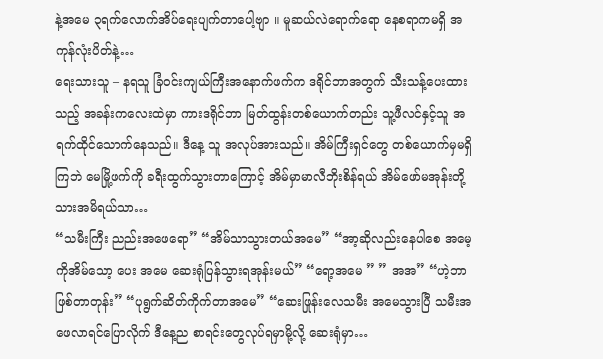နဲ့အမေ ၃ရက်လောက်အိပ်ရေးပျက်တာပေါ့ဗျာ ။ မူဆယ်လဲရောက်ရော နေစရာကမရှိ အကုန်လုံးပိတ်နဲ့…
ရေးသားသူ – နရသူ ခြံဝင်းကျယ်ကြီးအနောက်ဖက်က ဒရိုင်ဘာအတွက် သီးသန့်ပေးထားသည့် အခန်းကလေးထဲမှာ ကားဒရိုင်ဘာ မြတ်ထွန်းတစ်ယောက်တည်း သူ့ဖီလင်နှင့်သူ အရက်ထိုင်သောက်နေသည်။ ဒီနေ့ သူ အလုပ်အားသည်။ အိမ်ကြီးရှင်တွေ တစ်ယောက်မှမရှိကြဘဲ မေမြို့ဖက်ကို ခရီးထွက်သွားတာကြောင့် အိမ်မှာမာလီဘိုးစိန်ရယ် အိမ်ဖော်မအုန်းတို့သားအမိရယ်သာ…
“သမီးကြီး ညည်းအဖေရော” “အိမ်သာသွားတယ်အမေ” “အာ့ဆိုလည်းနေပါစေ အမေ့ကိုအိမ်သော့ ပေး အမေ ဆေးရုံပြန်သွားရအုန်းမယ်” “ရော့အမေ ” ” အအ” “ဟဲ့ဘာဖြစ်တာတုန်း” “ပုရွက်ဆိတ်ကိုက်တာအမေ” “ဆေးဖြုန်းလေသမီး အမေသွားပြီ သမီးအဖေလာရင်ပြောလိုက် ဒီနေ့ည စာရင်းတွေလုပ်ရမှာမို့လို့ ဆေးရုံမှာ…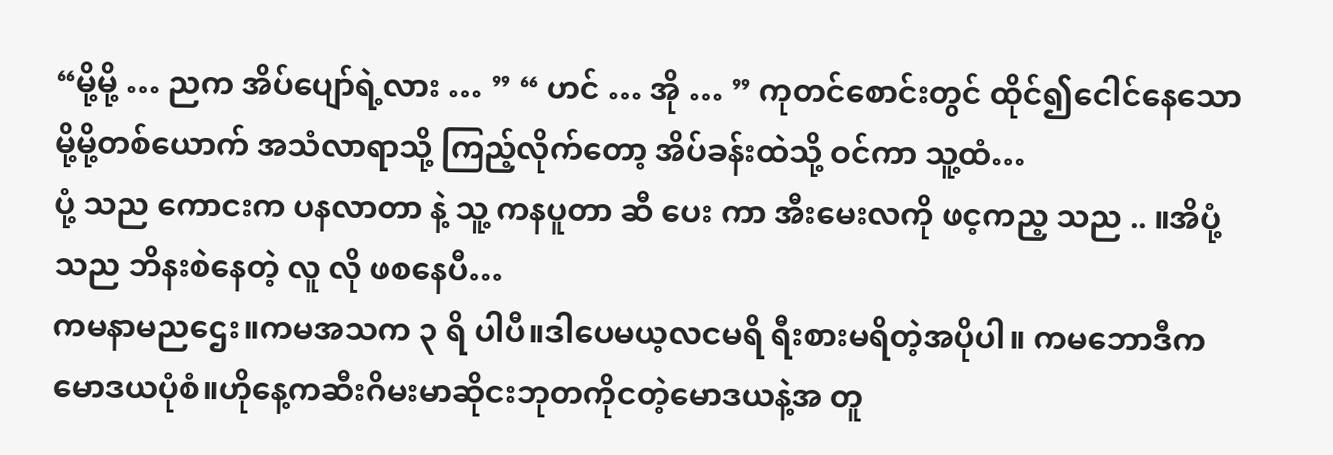“မို့မို့ … ညက အိပ်ပျော်ရဲ့လား … ” “ ဟင် … အို … ” ကုတင်စောင်းတွင် ထိုင်၍ငေါင်နေသော မို့မို့တစ်ယောက် အသံလာရာသို့ ကြည့်လိုက်တော့ အိပ်ခန်းထဲသို့ ဝင်ကာ သူ့ထံ…
ပုံ့ သည ကောငးက ပနလာတာ နဲ့ သူ့ ကနပူတာ ဆီ ပေး ကာ အီးမေးလကို ဖင့ကည့ သည .. ။အိပုံ့ သည ဘိနးစဲနေတဲ့ လူ လို ဖစနေပီ…
ကမနာမညဌေး။ကမအသက ၃ ရိ ပါပီ။ဒါပေမယ့လငမရိ ရီးစားမရိတဲ့အပိုပါ။ ကမဘောဒီကမောဒယပုံစံ။ဟိုနေ့ကဆီးဂိမးမာဆိုငးဘုတကိုငတဲ့မောဒယနဲ့အ တူ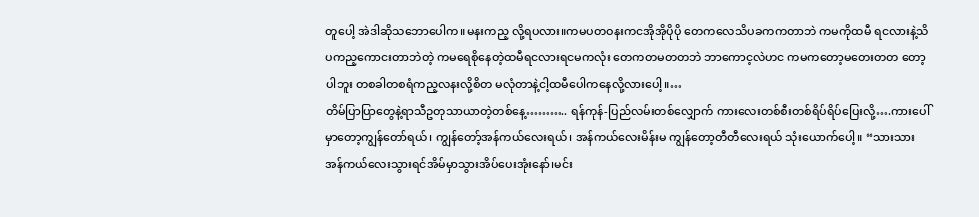တူပေါ့ အဲဒါဆိုသဘောပေါက။မနးကည့ လို့ရပလား။ကမပတဝနးကငအိုအိုပိုပို တေကလေသိပခကကတာဘဲ ကမကိုထမီ ရငလားနဲ့သိပကည့ကောငးတာဘဲတဲ့ ကမရေစိုနေတဲ့ထမီရငလားရငမကလုံး တေကတမတတဘဲ ဘာကောင့လဲဟင ကမကတော့မတေးတတ တော့ပါဘူး တစခါတစရံကည့လနးလို့စိတ မလုံတာနဲ့ငါ့ထမီပေါကနေလို့လားပေါ့။…
တိမ်ပြာပြာတွေနဲ့ရာသီဥတုသာယာတဲ့တစ်နေ့……….. ရန်ကုန်-ပြည်လမ်းတစ်လျှောက် ကားလေးတစ်စီးတစ်ရိပ်ရိပ်ပြေးလို့….ကားပေါ်မှာတော့ကျွန်တော်ရယ်၊ ကျွန်တော့်အန်ကယ်လေးရယ်၊ အန်ကယ်လေးမိန်းမ ကျွန်တော့တီတီလေးရယ် သုံးယောက်ပေါ့။ “သားသား အန်ကယ်လေးသွားရင်အိမ်မှာသွားအိပ်ပေးအုံးနော်၊မင်း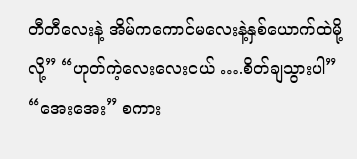တီတီလေးနဲ့ အိမ်ကကောင်မလေးနဲ့နှစ်ယောက်ထဲမို့လို့” “ဟုတ်ကဲ့လေးလေးငယ် ….စိတ်ချသွားပါ” “အေးအေး” စကား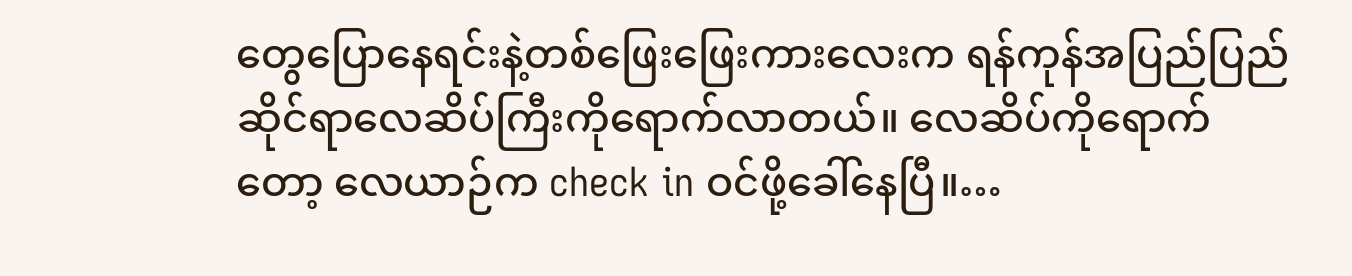တွေပြောနေရင်းနဲ့တစ်ဖြေးဖြေးကားလေးက ရန်ကုန်အပြည်ပြည်ဆိုင်ရာလေဆိပ်ကြီးကိုရောက်လာတယ်။ လေဆိပ်ကိုရောက်တော့ လေယာဉ်က check in ဝင်ဖို့ခေါ်နေပြီ။…